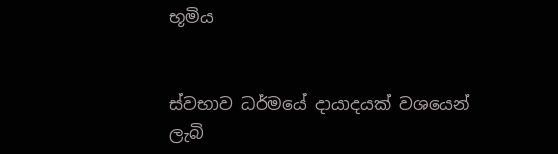භූමිය


ස්වභාව ධර්මයේ දායාදයක් වශයෙන් ලැබි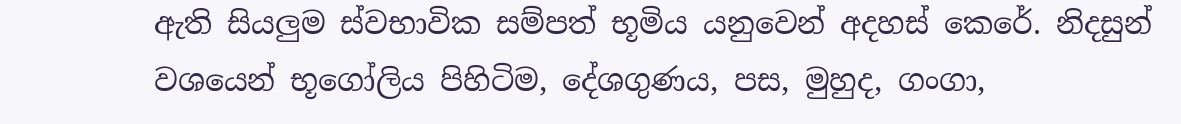ඇති සියලුම ස්වභාවික සම්පත් භූමිය යනුවෙන් අදහස් කෙරේ. නිදසුන් වශයෙන් භූගෝලිය පිහිටිම, දේශගුණය, පස, මුහුද, ගංගා,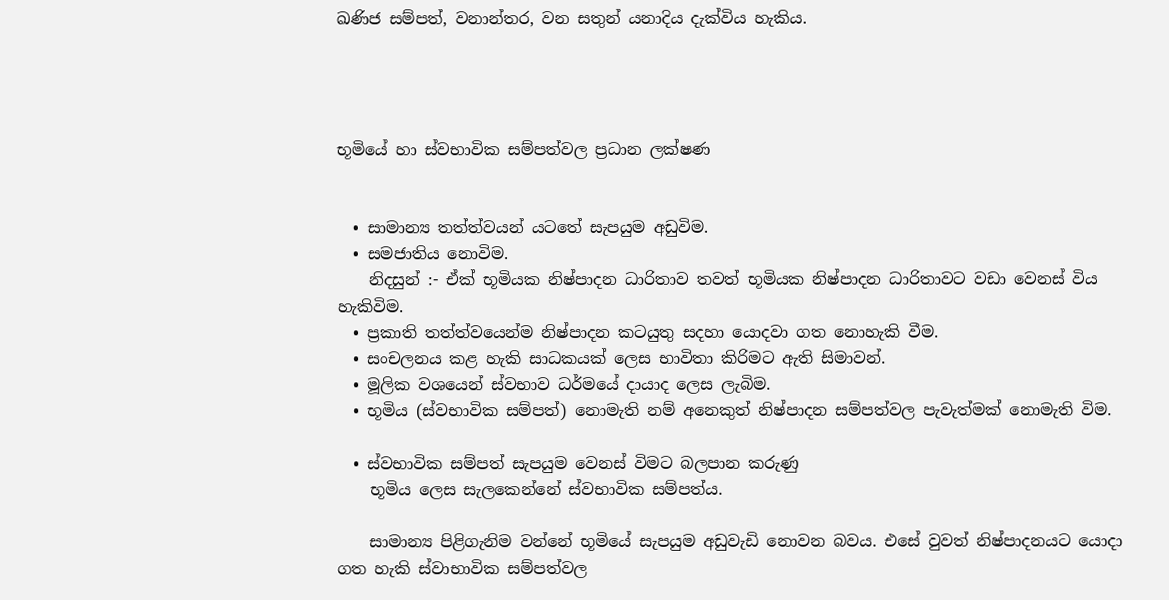ඛණිජ සම්පත්, වනාන්තර, වන සතුන් යනාදිය දැක්විය හැකිය.




භූමියේ හා ස්වභාවික සම්පත්වල ප්‍රධාන ලක්ෂණ


  • සාමාන්‍ය තත්ත්වයන් යටතේ සැපයුම අඩුවිම.
  • සමජාතිය නොවිම.
    නිදසුන් :- ඒක් භූමියක නිෂ්පාදන ධාරිතාව තවත් භූමියක නිෂ්පාදන ධාරිතාවට වඩා වෙනස් විය හැකිවිම.
  • ප්‍රකාති තත්ත්වයෙන්ම නිෂ්පාදන කටයුතු සදහා යොදවා ගත නොහැකි වීම.
  • සංචලනය කළ හැකි සාධකයක් ලෙස භාවිතා කිරිමට ඇති සිමාවන්.
  • මූලික වශයෙන් ස්වභාව ධර්මයේ දායාද ලෙස ලැබිම.
  • භූමිය (ස්වභාවික සම්පත්) නොමැති නම් අනෙකුත් නිෂ්පාදන සම්පත්වල පැවැත්මක් නොමැති විම.

  • ස්වභාවික සම්පත් සැපයුම වෙනස් විමට බලපාන කරුණු
    භූමිය ලෙස සැලකෙන්නේ ස්වභාවික සම්පත්ය.

    සාමාන්‍ය පිළිගැනිම වන්නේ භූමියේ සැපයුම අඩුවැඩි නොවන බවය. එසේ වුවත් නිෂ්පාදනයට යොදා ගත හැකි ස්වාභාවික සම්පත්වල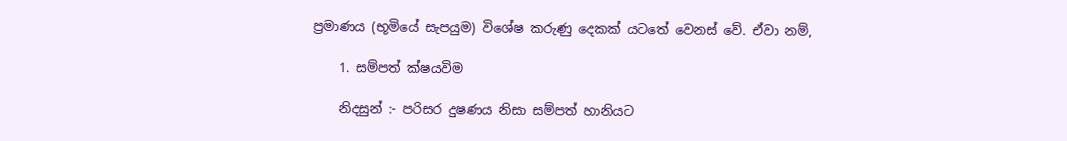ප්‍රමාණය (භූමියේ සැපයුම) විශේෂ කරුණු දෙකක් යටතේ වෙනස් වේ. ඒවා නම්,

    1. සම්පත් ක්ෂයවිම

    නිදසුන් :- පරිසර දුෂණය නිසා සම්පත් හානියට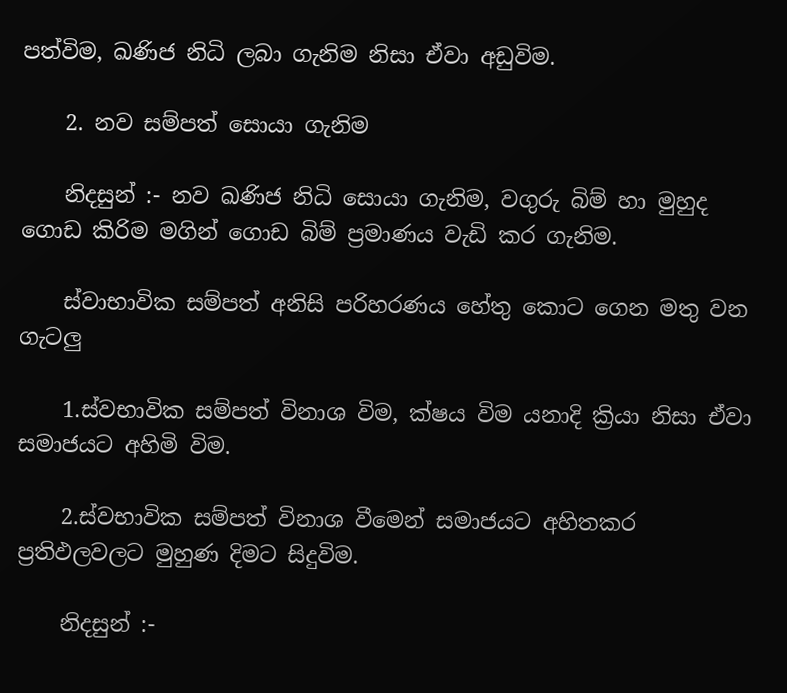පත්විම, ඛණිජ නිධි ලබා ගැනිම නිසා ඒවා අඩුවිම.

    2. නව සම්පත් සොයා ගැනිම

    නිදසුන් :- නව ඛණිජ නිධි සොයා ගැනිම, වගුරු බිම් හා මුහුද ගොඩ කිරිම මගින් ගොඩ බිම් ප්‍රමාණය වැඩි කර ගැනිම.

    ස්වාභාවික සම්පත් අනිසි පරිහරණය හේතු කොට ගෙන මතු වන ගැටලු

    1.ස්වභාවික සම්පත් විනාශ විම, ක්ෂය විම යනාදි ක්‍රියා නිසා ඒවා සමාජයට අහිමි විම.

    2.ස්වභාවික සම්පත් විනාශ වීමෙන් සමාජයට අහිතකර ප්‍රතිඵලවලට මුහුණ දිමට සිදුවිම.

    නිදසුන් :-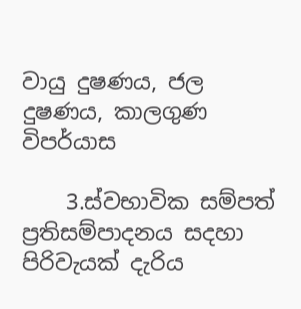වායු දුෂණය, ජල දුෂණය, කාලගුණ විපර්යාස

    3.ස්වභාවික සම්පත් ප්‍රතිසම්පාදනය සදහා පිරිවැයක් දැරිය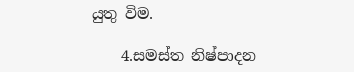යුතු විම.

    4.සමස්ත නිෂ්පාදන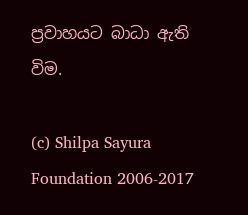ප්‍රවාහයට බාධා ඇති විම.

(c) Shilpa Sayura Foundation 2006-2017